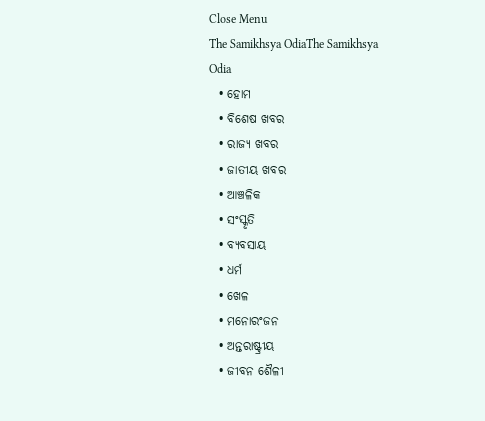Close Menu
The Samikhsya OdiaThe Samikhsya Odia
  • ହୋମ
  • ବିଶେଷ ଖବର
  • ରାଜ୍ୟ ଖବର
  • ଜାତୀୟ ଖବର
  • ଆଞ୍ଚଳିକ
  • ସଂସ୍କୃତି
  • ବ୍ୟବସାୟ
  • ଧର୍ମ
  • ଖେଳ
  • ମନୋରଂଜନ
  • ଅନ୍ତରାଷ୍ଟ୍ରୀୟ
  • ଜୀବନ ଶୈଳୀ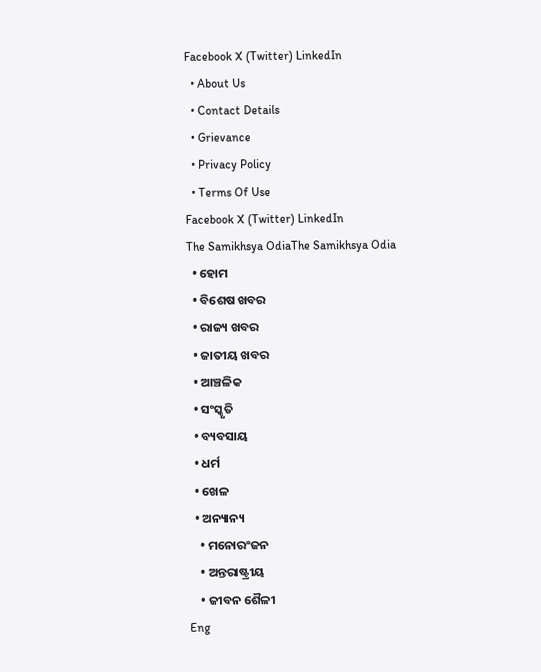Facebook X (Twitter) LinkedIn
  • About Us
  • Contact Details
  • Grievance
  • Privacy Policy
  • Terms Of Use
Facebook X (Twitter) LinkedIn
The Samikhsya OdiaThe Samikhsya Odia
  • ହୋମ
  • ବିଶେଷ ଖବର
  • ରାଜ୍ୟ ଖବର
  • ଜାତୀୟ ଖବର
  • ଆଞ୍ଚଳିକ
  • ସଂସ୍କୃତି
  • ବ୍ୟବସାୟ
  • ଧର୍ମ
  • ଖେଳ
  • ଅନ୍ୟାନ୍ୟ
    • ମନୋରଂଜନ
    • ଅନ୍ତରାଷ୍ଟ୍ରୀୟ
    • ଜୀବନ ଶୈଳୀ
Eng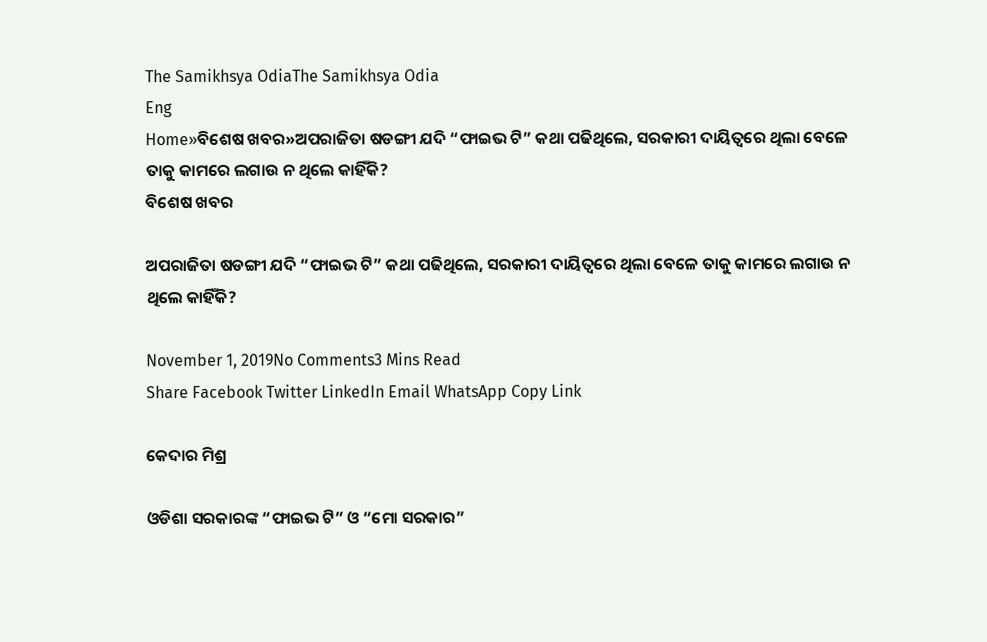The Samikhsya OdiaThe Samikhsya Odia
Eng
Home»ବିଶେଷ ଖବର»ଅପରାଜିତା ଷଡଙ୍ଗୀ ଯଦି “ଫାଇଭ ଟି” କଥା ପଢିଥିଲେ, ସରକାରୀ ଦାୟିତ୍ବରେ ଥିଲା ବେଳେ ତାକୁ କାମରେ ଲଗାଉ ନ ଥିଲେ କାହିଁକି?
ବିଶେଷ ଖବର

ଅପରାଜିତା ଷଡଙ୍ଗୀ ଯଦି “ଫାଇଭ ଟି” କଥା ପଢିଥିଲେ, ସରକାରୀ ଦାୟିତ୍ବରେ ଥିଲା ବେଳେ ତାକୁ କାମରେ ଲଗାଉ ନ ଥିଲେ କାହିଁକି?

November 1, 2019No Comments3 Mins Read
Share Facebook Twitter LinkedIn Email WhatsApp Copy Link

କେଦାର ମିଶ୍ର

ଓଡିଶା ସରକାରଙ୍କ “ଫାଇଭ ଟି” ଓ “ମୋ ସରକାର”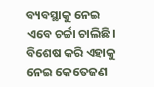ବ୍ୟବସ୍ଥାକୁ ନେଇ ଏବେ ଚର୍ଚ୍ଚା ଚାଲିଛି। ବିଶେଷ କରି ଏହାକୁ ନେଇ କେତେଜଣ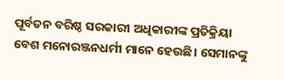ପୂର୍ବତନ ବରିଷ୍ଠ ସରକାରୀ ଅଧିକାରୀଙ୍କ ପ୍ରତିକ୍ରିୟା ବେଶ ମନୋରଞ୍ଜନଧର୍ମୀ ମାନେ ହେଉଛି। ସେମାନଙ୍କୁ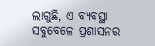ଲାଗୁଛି, ଏ ବ୍ୟବସ୍ଥା ସବୁବେଳେ ପ୍ରଶାସନର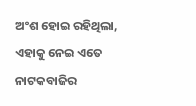ଅଂଶ ହୋଇ ରହିଥିଲା, ଏହାକୁ ନେଇ ଏତେ ନାଟକବାଜିର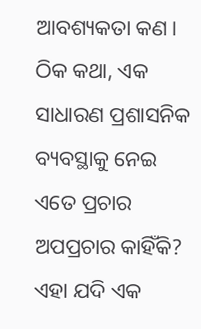ଆବଶ୍ୟକତା କଣ। ଠିକ କଥା, ଏକ ସାଧାରଣ ପ୍ରଶାସନିକ ବ୍ୟବସ୍ଥାକୁ ନେଇ ଏତେ ପ୍ରଚାର ଅପପ୍ରଚାର କାହିଁକି? ଏହା ଯଦି ଏକ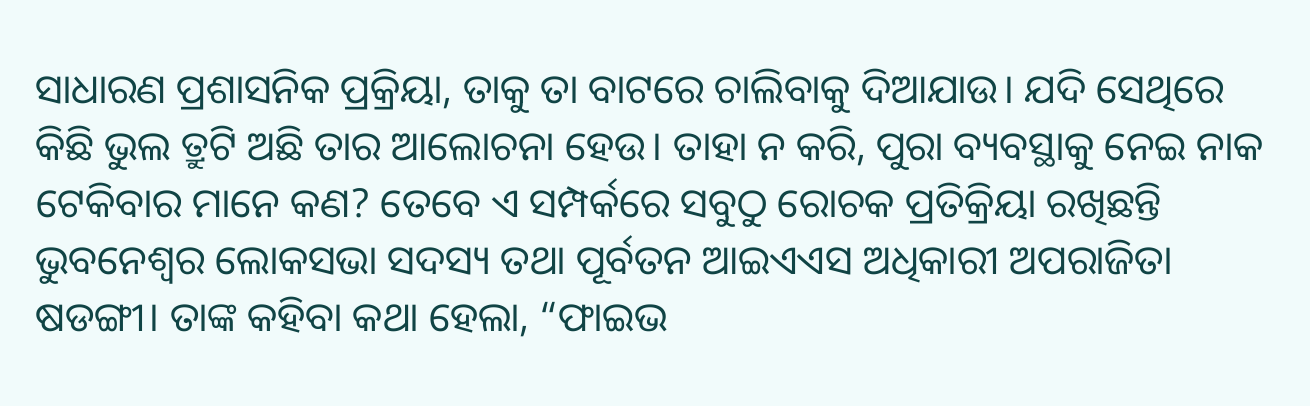ସାଧାରଣ ପ୍ରଶାସନିକ ପ୍ରକ୍ରିୟା, ତାକୁ ତା ବାଟରେ ଚାଲିବାକୁ ଦିଆଯାଉ। ଯଦି ସେଥିରେ କିଛି ଭୁଲ ତ୍ରୁଟି ଅଛି ତାର ଆଲୋଚନା ହେଉ। ତାହା ନ କରି, ପୁରା ବ୍ୟବସ୍ଥାକୁ ନେଇ ନାକ ଟେକିବାର ମାନେ କଣ? ତେବେ ଏ ସମ୍ପର୍କରେ ସବୁଠୁ ରୋଚକ ପ୍ରତିକ୍ରିୟା ରଖିଛନ୍ତି ଭୁବନେଶ୍ଵର ଲୋକସଭା ସଦସ୍ୟ ତଥା ପୂର୍ବତନ ଆଇଏଏସ ଅଧିକାରୀ ଅପରାଜିତା ଷଡଙ୍ଗୀ। ତାଙ୍କ କହିବା କଥା ହେଲା, “ଫାଇଭ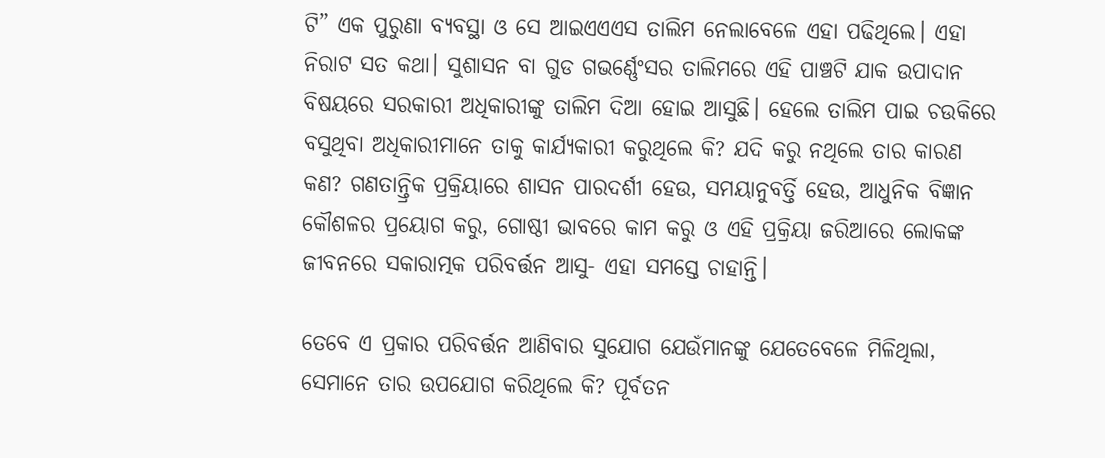ଟି” ଏକ ପୁରୁଣା ବ୍ୟବସ୍ଥା ଓ ସେ ଆଇଏଏଏସ ତାଲିମ ନେଲାବେଳେ ଏହା ପଢିଥିଲେ। ଏହା ନିରାଟ ସତ କଥା। ସୁଶାସନ ବା ଗୁଡ ଗଭର୍ଣ୍ଣେଂସର ତାଲିମରେ ଏହି ପାଞ୍ଚଟି ଯାକ ଉପାଦାନ ବିଷୟରେ ସରକାରୀ ଅଧିକାରୀଙ୍କୁ ତାଲିମ ଦିଆ ହୋଇ ଆସୁଛି। ହେଲେ ତାଲିମ ପାଇ ଚଉକିରେ ବସୁଥିବା ଅଧିକାରୀମାନେ ତାକୁ କାର୍ଯ୍ୟକାରୀ କରୁଥିଲେ କି? ଯଦି କରୁ ନଥିଲେ ତାର କାରଣ କଣ? ଗଣତାନ୍ତ୍ରିକ ପ୍ରକ୍ରିୟାରେ ଶାସନ ପାରଦର୍ଶୀ ହେଉ, ସମୟାନୁବର୍ତ୍ତି ହେଉ, ଆଧୁନିକ ବିଜ୍ଞାନ କୌଶଳର ପ୍ରୟୋଗ କରୁ, ଗୋଷ୍ଠୀ ଭାବରେ କାମ କରୁ ଓ ଏହି ପ୍ରକ୍ରିୟା ଜରିଆରେ ଲୋକଙ୍କ ଜୀବନରେ ସକାରାତ୍ମକ ପରିବର୍ତ୍ତନ ଆସୁ- ଏହା ସମସ୍ତେ ଚାହାନ୍ତି।

ତେବେ ଏ ପ୍ରକାର ପରିବର୍ତ୍ତନ ଆଣିବାର ସୁଯୋଗ ଯେଉଁମାନଙ୍କୁ ଯେତେବେଳେ ମିଳିଥିଲା, ସେମାନେ ତାର ଉପଯୋଗ କରିଥିଲେ କି? ପୂର୍ବତନ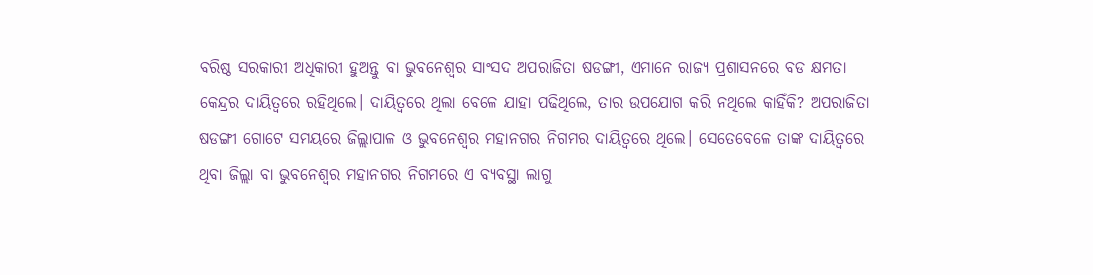ବରିଷ୍ଠ ସରକାରୀ ଅଧିକାରୀ ହୁଅନ୍ତୁ ବା ଭୁବନେଶ୍ୱର ସାଂସଦ ଅପରାଜିତା ଷଡଙ୍ଗୀ, ଏମାନେ ରାଜ୍ୟ ପ୍ରଶାସନରେ ବଡ କ୍ଷମତା କେନ୍ଦ୍ରର ଦାୟିତ୍ବରେ ରହିଥିଲେ। ଦାୟିତ୍ବରେ ଥିଲା ବେଳେ ଯାହା ପଢିଥିଲେ, ତାର ଉପଯୋଗ କରି ନଥିଲେ କାହିଁକି? ଅପରାଜିତା ଷଡଙ୍ଗୀ ଗୋଟେ ସମୟରେ ଜିଲ୍ଲାପାଳ ଓ ଭୁବନେଶ୍ୱର ମହାନଗର ନିଗମର ଦାୟିତ୍ବରେ ଥିଲେ। ସେତେବେଳେ ତାଙ୍କ ଦାୟିତ୍ବରେ ଥିବା ଜିଲ୍ଲା ବା ଭୁବନେଶ୍ୱର ମହାନଗର ନିଗମରେ ଏ ବ୍ୟବସ୍ଥା ଲାଗୁ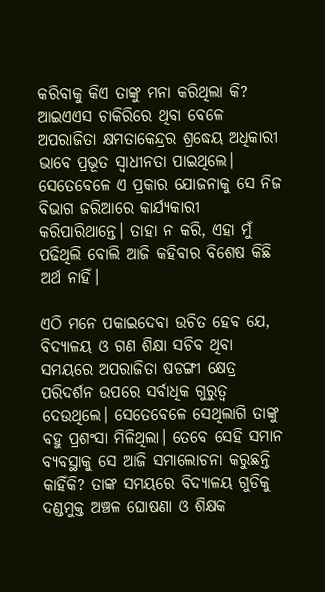କରିବାକୁ କିଏ ତାଙ୍କୁ ମନା କରିଥିଲା କି? ଆଇଏଏସ ଚାକିରିରେ ଥିବା ବେଳେ ଅପରାଜିତା କ୍ଷମତାକେନ୍ଦ୍ରର ଶ୍ରଦ୍ଧେୟ ଅଧିକାରୀ ଭାବେ ପ୍ରଭୂତ ସ୍ଵାଧୀନତା ପାଇଥିଲେ। ସେତେବେଳେ ଏ ପ୍ରକାର ଯୋଜନାକୁ ସେ ନିଜ ବିଭାଗ ଜରିଆରେ କାର୍ଯ୍ୟକାରୀ କରିପାରିଥାନ୍ତେ। ତାହା ନ କରି, ଏହା ମୁଁ ପଢିଥିଲି ବୋଲି ଆଜି କହିବାର ବିଶେଷ କିଛି ଅର୍ଥ ନାହିଁ।

ଏଠି ମନେ ପକାଇଦେବା ଉଚିତ ହେବ ଯେ, ବିଦ୍ୟାଳୟ ଓ ଗଣ ଶିକ୍ଷା ସଚିବ ଥିବା ସମୟରେ ଅପରାଜିତା ଷଡଙ୍ଗୀ କ୍ଷେତ୍ର ପରିଦର୍ଶନ ଉପରେ ସର୍ବାଧିକ ଗୁରୁତ୍ଵ ଦେଉଥିଲେ। ସେତେବେଳେ ସେଥିଲାଗି ତାଙ୍କୁ ବହୁ ପ୍ରଶଂସା ମିଳିଥିଲା। ତେବେ ସେହି ସମାନ ବ୍ୟବସ୍ଥାକୁ ସେ ଆଜି ସମାଲୋଚନା କରୁଛନ୍ତି କାହିଁକି? ତାଙ୍କ ସମୟରେ ବିଦ୍ୟାଳୟ ଗୁଡିକୁ ଦଣ୍ଡମୁକ୍ତ ଅଞ୍ଚଳ ଘୋଷଣା ଓ ଶିକ୍ଷକ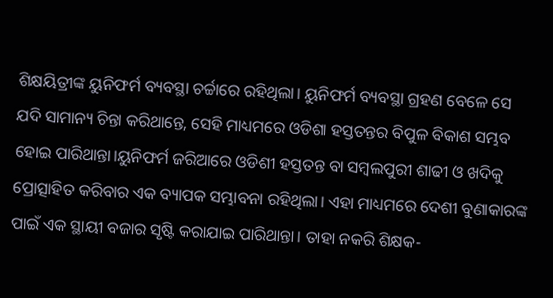ଶିକ୍ଷୟିତ୍ରୀଙ୍କ ୟୁନିଫର୍ମ ବ୍ୟବସ୍ଥା ଚର୍ଚ୍ଚାରେ ରହିଥିଲା। ୟୁନିଫର୍ମ ବ୍ୟବସ୍ଥା ଗ୍ରହଣ ବେଳେ ସେ ଯଦି ସାମାନ୍ୟ ଚିନ୍ତା କରିଥାନ୍ତେ, ସେହି ମାଧ୍ୟମରେ ଓଡିଶା ହସ୍ତତନ୍ତର ବିପୁଳ ବିକାଶ ସମ୍ଭବ ହୋଇ ପାରିଥାନ୍ତା।ୟୁନିଫର୍ମ ଜରିଆରେ ଓଡିଶୀ ହସ୍ତତନ୍ତ ବା ସମ୍ବଲପୁରୀ ଶାଢୀ ଓ ଖଦିକୁ ପ୍ରୋତ୍ସାହିତ କରିବାର ଏକ ବ୍ୟାପକ ସମ୍ଭାବନା ରହିଥିଲା। ଏହା ମାଧ୍ୟମରେ ଦେଶୀ ବୁଣାକାରଙ୍କ ପାଇଁ ଏକ ସ୍ଥାୟୀ ବଜାର ସୃଷ୍ଟି କରାଯାଇ ପାରିଥାନ୍ତା। ତାହା ନକରି ଶିକ୍ଷକ-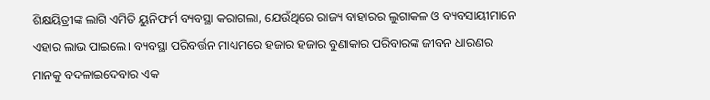ଶିକ୍ଷୟିତ୍ରୀଙ୍କ ଲାଗି ଏମିତି ୟୁନିଫର୍ମ ବ୍ୟବସ୍ଥା କରାଗଲା, ଯେଉଁଥିରେ ରାଜ୍ୟ ବାହାରର ଲୁଗାକଳ ଓ ବ୍ୟବସାୟୀମାନେ ଏହାର ଲାଭ ପାଇଲେ। ବ୍ୟବସ୍ଥା ପରିବର୍ତ୍ତନ ମାଧ୍ୟମରେ ହଜାର ହଜାର ବୁଣାକାର ପରିବାରଙ୍କ ଜୀବନ ଧାରଣର ମାନକୁ ବଦଳାଇଦେବାର ଏକ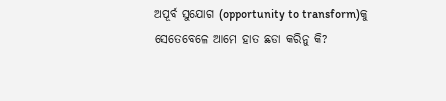ଅପୂର୍ବ ସୁଯୋଗ (opportunity to transform)କୁ ସେତେବେଳେ ଆମେ ହାତ ଛଡା କରିନୁ କି?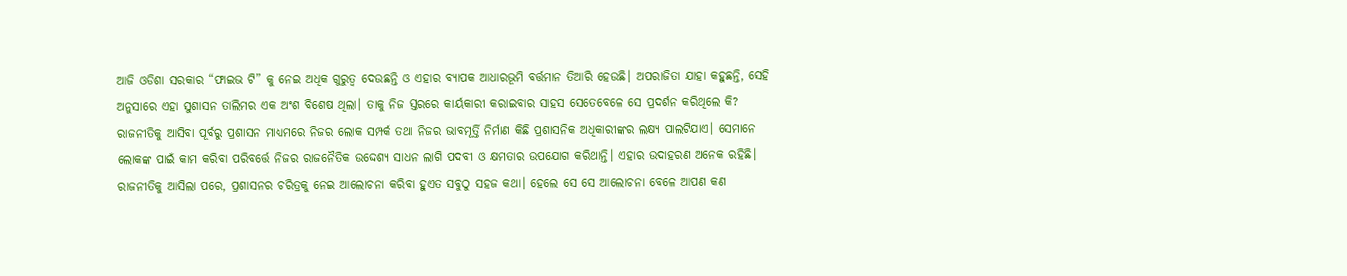ଆଜି ଓଡିଶା ସରକାର “ଫାଇଭ ଟି” କୁ ନେଇ ଅଧିକ ଗୁରୁତ୍ଵ ଦେଉଛନ୍ତି ଓ ଏହାର ବ୍ୟାପକ ଆଧାରଭୂମି ବର୍ତ୍ତମାନ ତିଆରି ହେଉଛି। ଅପରାଜିତା ଯାହା କହୁଛନ୍ତି, ସେହି ଅନୁସାରେ ଏହା ସୁଶାସନ ତାଲିମର ଏକ ଅଂଶ ବିଶେଷ ଥିଲା। ତାକୁ ନିଜ ସ୍ତରରେ କାର୍ୟକାରୀ କରାଇବାର ସାହସ ସେତେବେଳେ ସେ ପ୍ରଦର୍ଶନ କରିଥିଲେ କି? ରାଜନୀତିକୁ ଆସିବା ପୂର୍ବରୁ ପ୍ରଶାସନ ମାଧ୍ୟମରେ ନିଜର ଲୋକ ସମ୍ପର୍କ ତଥା ନିଜର ଭାବମୂର୍ତ୍ତି ନିର୍ମାଣ କିଛି ପ୍ରଶାସନିକ ଅଧିକାରୀଙ୍କର ଲକ୍ଷ୍ୟ ପାଲଟିଯାଏ। ସେମାନେ ଲୋକଙ୍କ ପାଇଁ କାମ କରିବା ପରିବର୍ତ୍ତେ ନିଜର ରାଜନୈତିକ ଉଦ୍ଦେଶ୍ୟ ସାଧନ ଲାଗି ପଦବୀ ଓ କ୍ଷମତାର ଉପଯୋଗ କରିଥାନ୍ତି। ଏହାର ଉଦାହରଣ ଅନେକ ରହିଛି। ରାଜନୀତିକୁ ଆସିଲା ପରେ, ପ୍ରଶାସନର ଚରିତ୍ରକୁ ନେଇ ଆଲୋଚନା କରିବା ହୁଏତ ସବୁଠୁ ସହଜ କଥା। ହେଲେ ସେ ସେ ଆଲୋଚନା ବେଳେ ଆପଣ କଣ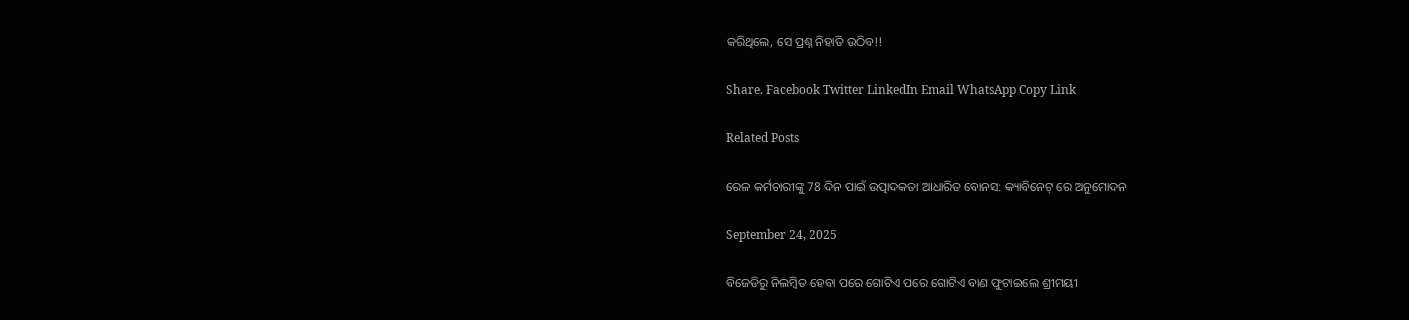କରିଥିଲେ, ସେ ପ୍ରଶ୍ନ ନିହାତି ଉଠିବ!!

Share. Facebook Twitter LinkedIn Email WhatsApp Copy Link

Related Posts

ରେଳ କର୍ମଚାରୀଙ୍କୁ 78 ଦିନ ପାଇଁ ଉତ୍ପାଦକତା ଆଧାରିତ ବୋନସ: କ୍ୟାବିନେଟ୍ ରେ ଅନୁମୋଦନ

September 24, 2025

ବିଜେଡିରୁ ନିଲମ୍ବିତ ହେବା ପରେ ଗୋଟିଏ ପରେ ଗୋଟିଏ ବାଣ ଫୁଟାଇଲେ ଶ୍ରୀମୟୀ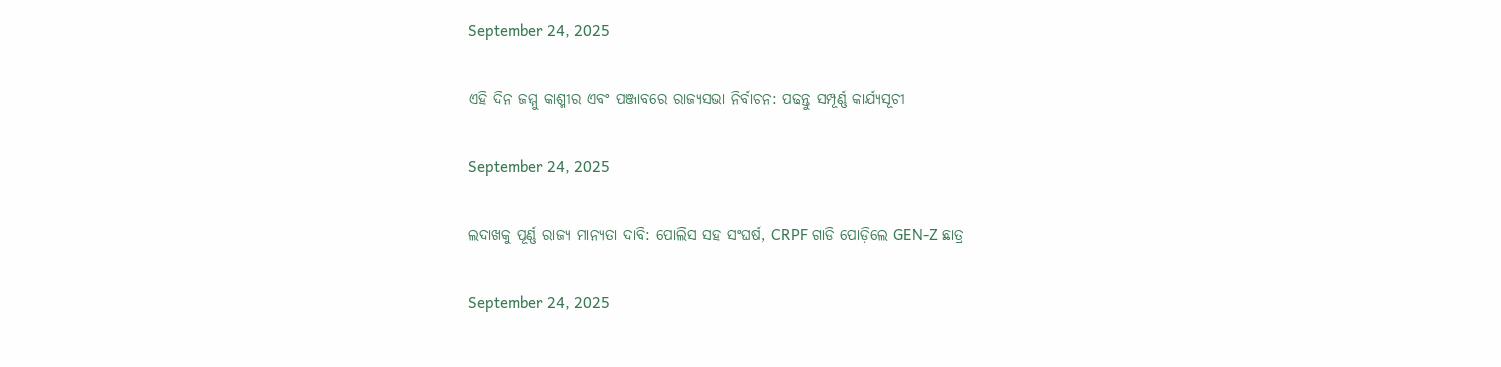September 24, 2025

ଏହି ଦିନ ଜମ୍ମୁ କାଶ୍ମୀର ଏବଂ ପଞ୍ଜାବରେ ରାଜ୍ୟସଭା ନିର୍ବାଚନ: ପଢନ୍ତୁ ସମ୍ପୂର୍ଣ୍ଣ କାର୍ଯ୍ୟସୂଚୀ

September 24, 2025

ଲଦାଖକୁ ପୂର୍ଣ୍ଣ ରାଜ୍ୟ ମାନ୍ୟତା ଦାବି: ପୋଲିସ ସହ ସଂଘର୍ଷ, CRPF ଗାଡି ପୋଡ଼ିଲେ GEN-Z ଛାତ୍ର

September 24, 2025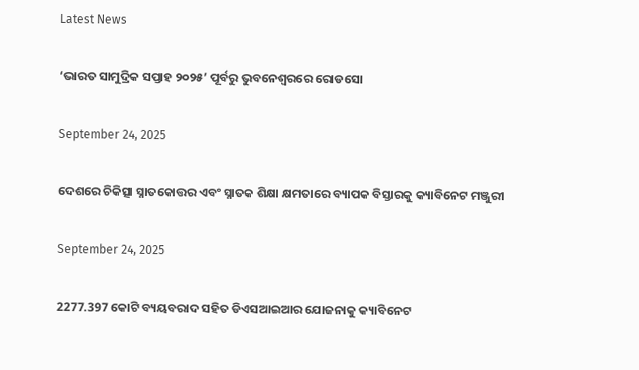Latest News

‘ଭାରତ ସାମୁଦ୍ରିକ ସପ୍ତାହ ୨୦୨୫’ ପୂର୍ବରୁ ଭୁବନେଶ୍ବରରେ ରୋଡସୋ

September 24, 2025

ଦେଶରେ ଚିକିତ୍ସା ସ୍ନାତକୋତ୍ତର ଏବଂ ସ୍ନାତକ ଶିକ୍ଷା କ୍ଷମତାରେ ବ୍ୟାପକ ବିସ୍ତାରକୁ କ୍ୟାବିନେଟ ମଞ୍ଜୁରୀ

September 24, 2025

2277.397 କୋଟି ବ୍ୟୟବରାଦ ସହିତ ଡିଏସଆଇଆର ଯୋଜନାକୁ କ୍ୟାବିନେଟ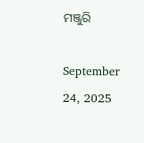ମଞ୍ଜୁରି

September 24, 2025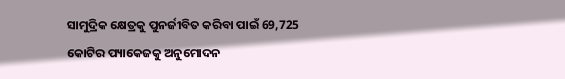ସାମୁଦ୍ରିକ କ୍ଷେତ୍ରକୁ ପୁନର୍ଜୀବିତ କରିବା ପାଇଁ 69,725 କୋଟିର ପ୍ୟାକେଜକୁ ଅନୁମୋଦନ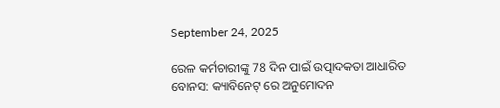September 24, 2025

ରେଳ କର୍ମଚାରୀଙ୍କୁ 78 ଦିନ ପାଇଁ ଉତ୍ପାଦକତା ଆଧାରିତ ବୋନସ: କ୍ୟାବିନେଟ୍ ରେ ଅନୁମୋଦନ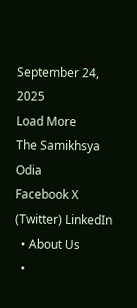September 24, 2025
Load More
The Samikhsya Odia
Facebook X (Twitter) LinkedIn
  • About Us
  •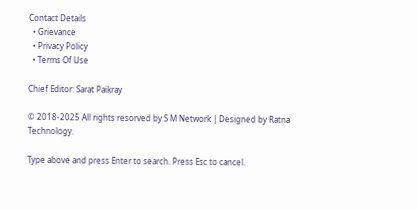Contact Details
  • Grievance
  • Privacy Policy
  • Terms Of Use

Chief Editor: Sarat Paikray

© 2018-2025 All rights resorved by S M Network | Designed by Ratna Technology.

Type above and press Enter to search. Press Esc to cancel.